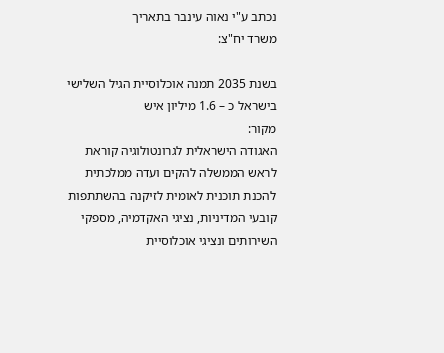נכתב ע"י נאוה עינבר בתאריך
משרד יח"צ:

בשנת 2035 תמנה אוכלוסיית הגיל השלישי בישראל כ – 1.6 מיליון איש
מקור:
האגודה הישראלית לגרונטולוגיה קוראת לראש הממשלה להקים ועדה ממלכתית להכנת תוכנית לאומית לזיקנה בהשתתפות קובעי המדיניות, נציגי האקדמיה, מספקי השירותים ונציגי אוכלוסיית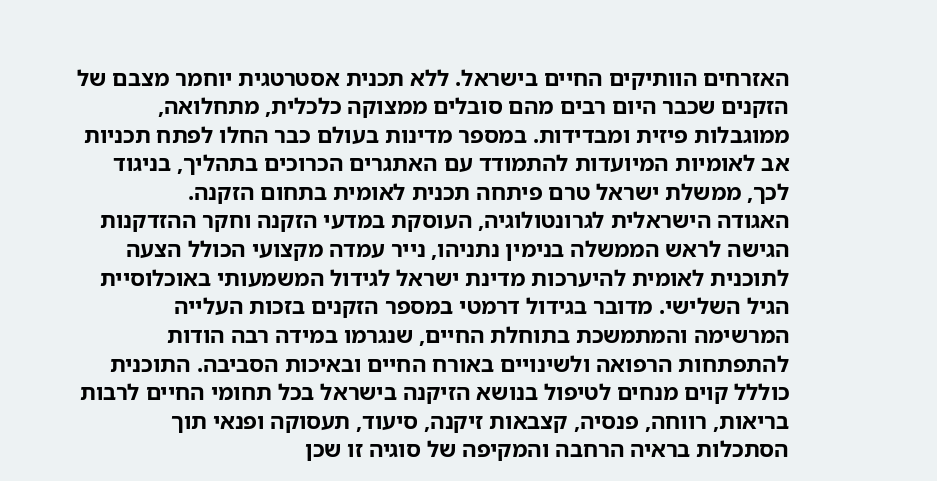האזרחים הוותיקים החיים בישראל. ללא תכנית אסטרטגית יוחמר מצבם של הזקנים שכבר היום רבים מהם סובלים ממצוקה כלכלית, מתחלואה, ממוגבלות פיזית ומבדידות. במספר מדינות בעולם כבר החלו לפתח תכניות אב לאומיות המיועדות להתמודד עם האתגרים הכרוכים בתהליך, בניגוד לכך, ממשלת ישראל טרם פיתחה תכנית לאומית בתחום הזקנה.
האגודה הישראלית לגרונטולוגיה, העוסקת במדעי הזקנה וחקר ההזדקנות הגישה לראש הממשלה בנימין נתניהו, נייר עמדה מקצועי הכולל הצעה לתוכנית לאומית להיערכות מדינת ישראל לגידול המשמעותי באוכלוסיית הגיל השלישי. מדובר בגידול דרמטי במספר הזקנים בזכות העלייה המרשימה והמתמשכת בתוחלת החיים, שנגרמו במידה רבה הודות להתפתחות הרפואה ולשינויים באורח החיים ובאיכות הסביבה. התוכנית כוללל קוים מנחים לטיפול בנושא הזיקנה בישראל בכל תחומי החיים לרבות בריאות, רווחה, פנסיה, קצבאות זיקנה, סיעוד, תעסוקה ופנאי תוך הסתכלות בראיה הרחבה והמקיפה של סוגיה זו שכן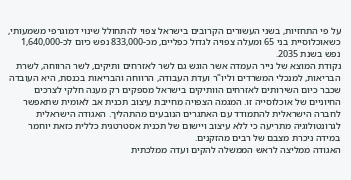על פי התחזיות, בשני העשורים הקרובים בישראל צפוי להתחולל שינוי דמוגרפי משמעותי, כשאוכלוסיית בני 65 ומעלה צפויה לגדול כפליים, מכ-833,000 נפש כיום לכ-1,640,000 נפש בשנת 2035.
נקודת המוצא של נייר העמדה אשר הוגש גם לשר לאזרחים ותיקים, לשר הרווחה, לשרת הבריאות, למנכלי המשרדים וליו"ר ועדת העבודה, הרווחה והבריאות בכנסת, היא העובדה שכבר כיום השירותים לאזרחים הוותיקים בישראל מספקים רק מענה חלקי לצרכים החיוניים של אוכלוסייה זו. המגמה הצפויה מחייבת עיצוב תכנית אב לאומית שתאפשר לחברה הישראלית להתמודד עם האתגרים הנובעים מהתהליך. האגודה הישראלית לגרונטולוגיה מתריעה כי ללא עיצוב ויישום של תכנית אסטרטגית כללית כזאת יוחמר במידה ניכרת מצבם של רבים מהזקנים.
האגודה ממליצה לראש הממשלה להקים ועדה ממלכתית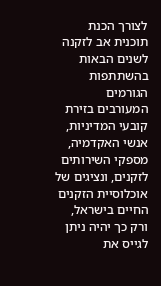לצורך הכנת תוכנית אב לזקנה לשנים הבאות בהשתתפות הגורמים המעורבים בזירת קובעי המדיניות, אנשי האקדמיה, מספקי השירותים לזקנים, ונציגים של אוכלוסיית הזקנים החיים בישראל, ורק כך יהיה ניתן לגייס את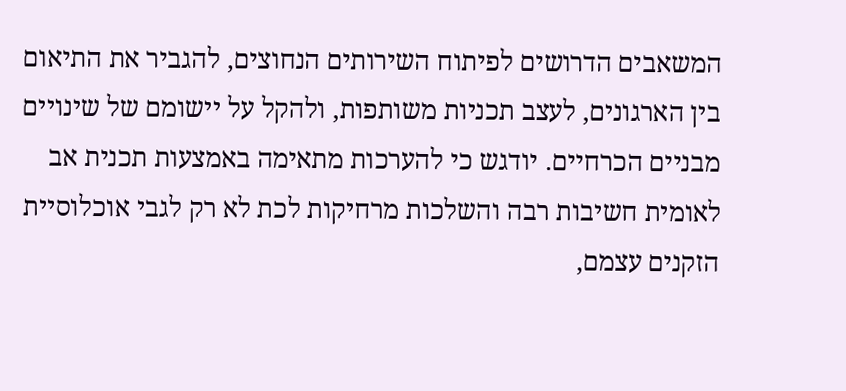המשאבים הדרושים לפיתוח השירותים הנחוצים, להגביר את התיאום בין הארגונים, לעצב תכניות משותפות, ולהקל על יישומם של שינויים מבניים הכרחיים. יודגש כי להערכות מתאימה באמצעות תכנית אב לאומית חשיבות רבה והשלכות מרחיקות לכת לא רק לגבי אוכלוסיית הזקנים עצמם,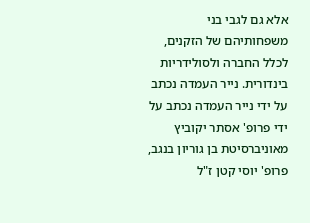אלא גם לגבי בני משפחותיהם של הזקנים, לכלל החברה ולסולידריות בינדורית. נייר העמדה נכתב על ידי נייר העמדה נכתב על ידי פרופ' אסתר יקוביץ מאוניברסיטת בן גוריון בנגב, פרופ' יוסי קטן ז"ל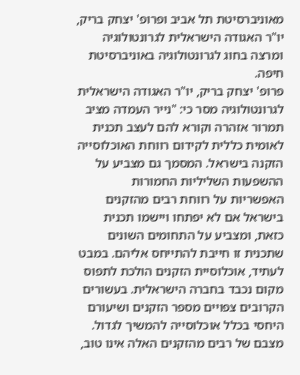מאוניברסיטת תל אביב ופרופ' יצחק בריק, יו"ר האגודה הישראלית לגרונטולוגיה ומרצה בחוג לגרונטולוגיה באוניברסיטת חיפה.
פרופ' יצחק בריק, יו"ר האגודה הישראלית לגרונטולוגיה מסר כי: "נייר העמדה מציב תמרור אזהרה וקורא להם לעצב תכנית לאומית כללית לקידום רווחת האוכלוסייה הזקנה בישראל. המסמך גם מצביע על ההשפעות השליליות החמורות האפשריות על רווחת רבים מהזקנים בישראל אם לא יפתחו ויישמו תכנית כזאת, ומצביע על התחומים השונים שתכנית זו חייבת להתייחס אליהם. במבט לעתיד, אוכלוסיית הזקנים הולכת לתפוס מקום נכבד בחברה הישראלית. בעשורים הקרובים צפויים מספר הזקנים ושיעורם היחסי בכלל אוכלוסייה להמשיך לגדול. מצבם של רבים מהזקנים האלה אינו טוב,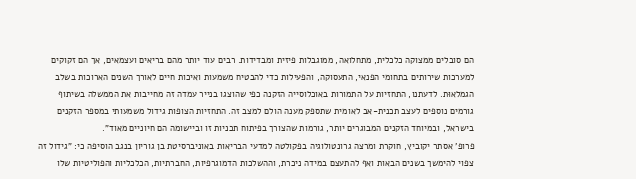הם סובלים ממצוקה כלכלית, מתחלואה, ממוגבלות פיזית ומבדידות. רבים עוד יותר מהם בריאים ועצמאים, אך הם זקוקים למערכות שירותים בתחומי הפנאי, התעסוקה, והפעילות כדי להבטיח משמעות ואיכות חיים לאורך השנים הארוכות בשלב הגמלאוּת. לדעתנו, התחזיות על התמורות באוכלוסייה הזקנה כפי שהוצגו בנייר עמדה זה מחייבות את הממשלה בשיתוף גורמים נוספים לעצב תכנית-אב לאומית שתספק מענה הולם למצב זה. התחזיות הצופות גידול משמעותי במספר הזקנים בישראל, ובמיוחד הזקנים המבוגרים יותר, גורמות שהצורך בפיתוח תכניות זו וביישומה הם חיוניים מאוד".
פרופ' אסתר יקוביץ, חוקרת ומרצה גרונטולוגיה בפקולטה למדעי הבריאות באוניברסיטת בן גוריון בנגב הוסיפה כי: "גידול זה צפוי להימשך בשנים הבאות ואף להתעצם במידה ניכרת, וההשלכות הדמוגרפיות, החברתיות, הכלכליות והפוליטיות שלו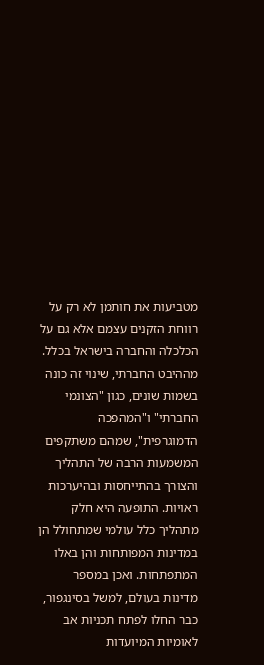מטביעות את חותמן לא רק על רווחת הזקנים עצמם אלא גם על הכלכלה והחברה בישראל בכלל. מההיבט החברתי, שינוי זה כונה בשמות שונים, כגון "הצונמי החברתי" ו"המהפכה הדמוגרפית", שמהם משתקפים המשמעות הרבה של התהליך והצורך בהתייחסות ובהיערכות ראויות. התופעה היא חלק מתהליך כלל עולמי שמתחולל הן במדינות המפותחות והן באלו המתפתחות. ואכן במספר מדינות בעולם, למשל בסינגפור, כבר החלו לפתח תכניות אב לאומיות המיועדות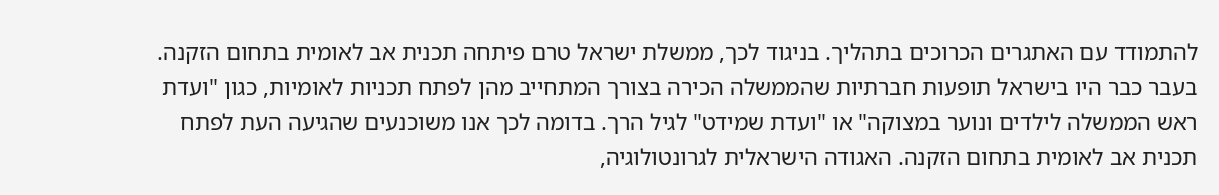להתמודד עם האתגרים הכרוכים בתהליך. בניגוד לכך, ממשלת ישראל טרם פיתחה תכנית אב לאומית בתחום הזקנה. בעבר כבר היו בישראל תופעות חברתיות שהממשלה הכירה בצורך המתחייב מהן לפתח תכניות לאומיות, כגון "ועדת ראש הממשלה לילדים ונוער במצוקה" או "ועדת שמידט" לגיל הרך. בדומה לכך אנו משוכנעים שהגיעה העת לפתח תכנית אב לאומית בתחום הזקנה. האגודה הישראלית לגרונטולוגיה,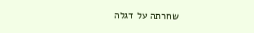שחרתה על דגלה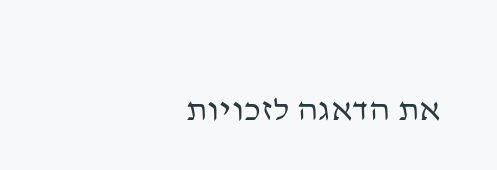את הדאגה לזכויות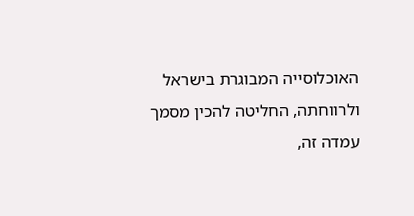האוכלוסייה המבוגרת בישראל ולרווחתה, החליטה להכין מסמך עמדה זה,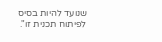שנועד להיות בסיס לפיתוח תכנית זו".